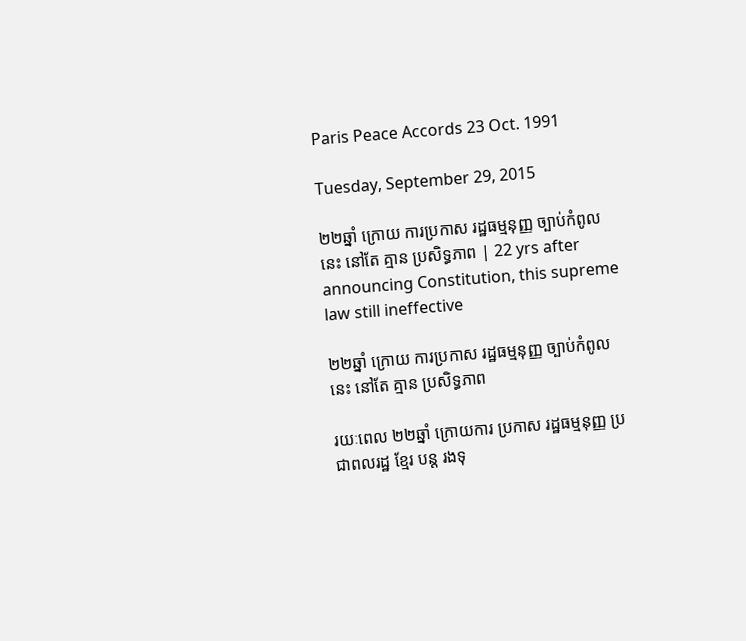Paris Peace Accords 23 Oct. 1991

Tuesday, September 29, 2015

២២ឆ្នាំ ក្រោយ ការប្រកាស រដ្ឋធម្មនុញ្ញ ច្បាប់កំពូលនេះ នៅតែ គ្មាន ប្រសិទ្ធភាព | 22 yrs after announcing Constitution, this supreme law still ineffective

២២ឆ្នាំ ក្រោយ ការប្រកាស រដ្ឋធម្មនុញ្ញ ច្បាប់កំពូលនេះ នៅតែ គ្មាន ប្រសិទ្ធភាព

រយៈពេល ២២ឆ្នាំ ក្រោយការ ប្រកាស រដ្ឋធម្មនុញ្ញ ប្រជាពលរដ្ឋ ខ្មែរ បន្ត រងទុ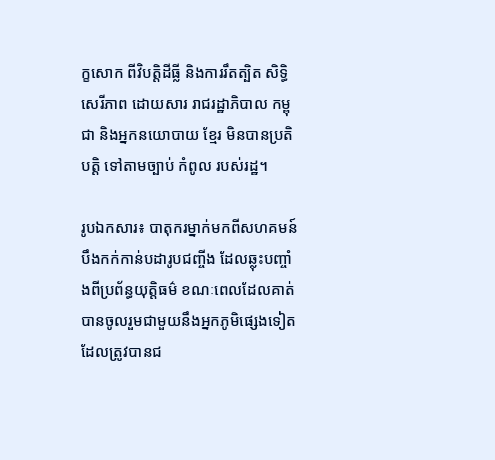ក្ខសោក ពីវិបតិ្តដីធ្លី និងការរឹតត្បិត សិទ្ធិសេរីភាព ដោយសារ រាជរដ្ឋាភិបាល កម្ពុជា និងអ្នកនយោបាយ ខ្មែរ មិនបានប្រតិបត្តិ ទៅតាមច្បាប់ កំពូល របស់រដ្ឋ។

រូបឯកសារ៖ បាតុករម្នាក់មកពីសហគមន៍បឹងកក់កាន់បដារូបជញ្ចីង ដែលឆ្លុះបញ្ចាំងពីប្រព័ន្ធយុត្តិធម៌ ខណៈពេលដែលគាត់បានចូលរួមជាមួយនឹងអ្នកភូមិផ្សេងទៀតដែលត្រូវបានជ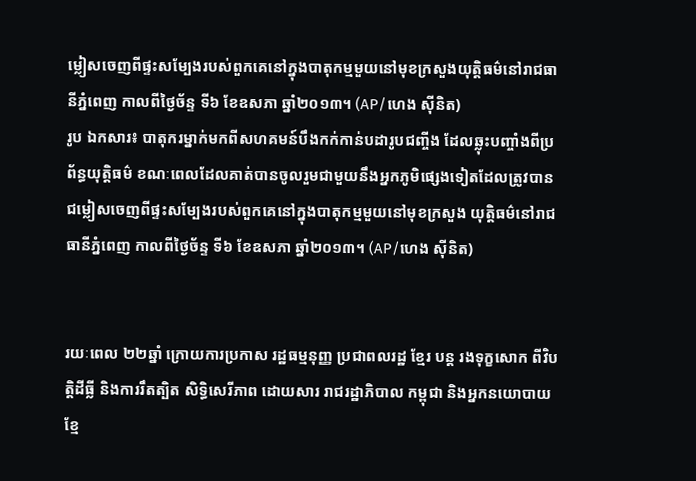ម្លៀសចេញពីផ្ទះសម្បែងរបស់ពួកគេនៅក្នុងបាតុកម្មមួយនៅមុខក្រសួងយុត្តិធម៌នៅរាជធានីភ្នំពេញ កាលពីថ្ងៃច័ន្ទ ទី៦ ខែឧសភា ឆ្នាំ២០១៣។ (AP/ហេង ស៊ីនិត)
រូប ឯកសារ៖ បាតុករម្នាក់មកពីសហគមន៍បឹងកក់កាន់បដារូបជញ្ចីង ដែលឆ្លុះបញ្ចាំងពីប្រព័ន្ធយុត្តិធម៌ ខណៈពេលដែលគាត់បានចូលរួមជាមួយនឹងអ្នកភូមិផ្សេងទៀតដែលត្រូវបាន ជម្លៀសចេញពីផ្ទះសម្បែងរបស់ពួកគេនៅក្នុងបាតុកម្មមួយនៅមុខក្រសួង យុត្តិធម៌នៅរាជធានីភ្នំពេញ កាលពីថ្ងៃច័ន្ទ ទី៦ ខែឧសភា ឆ្នាំ២០១៣។ (AP/ហេង ស៊ីនិត)


រយៈពេល ២២ឆ្នាំ ក្រោយការប្រកាស រដ្ឋធម្មនុញ្ញ ប្រជាពលរដ្ឋ ខ្មែរ បន្ត រងទុក្ខសោក ពីវិបតិ្តដីធ្លី និងការរឹតត្បិត សិទ្ធិសេរីភាព ដោយសារ រាជរដ្ឋាភិបាល កម្ពុជា និងអ្នកនយោបាយ ខ្មែ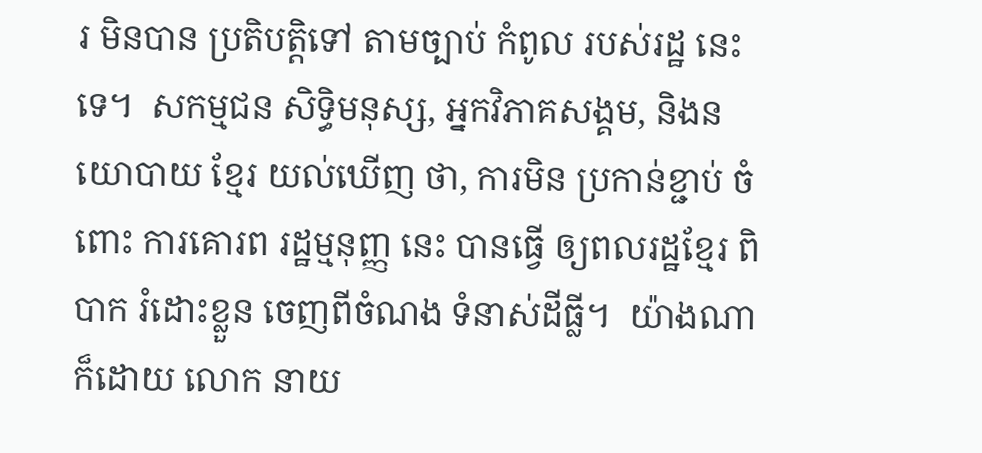រ មិនបាន ប្រតិបត្តិទៅ តាមច្បាប់ កំពូល របស់រដ្ឋ នេះទេ។  សកម្មជន សិទ្ធិមនុស្ស, អ្នកវិភាគសង្គម, និងនយោបាយ ខ្មែរ យល់ឃើញ ថា, ការមិន ប្រកាន់ខ្ជាប់ ចំពោះ ការគោរព រដ្ឋម្មនុញ្ញ នេះ បានធ្វើ ឲ្យពលរដ្ឋខ្មែរ ពិបាក រំដោះខ្លួន ចេញពីចំណង ទំនាស់ដីធ្លី។  យ៉ាងណា ក៏ដោយ លោក នាយ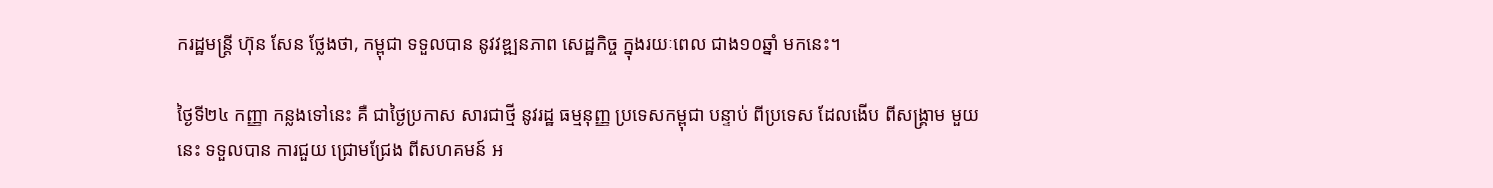ករដ្ឋមន្ត្រី ហ៊ុន សែន ថ្លែងថា, កម្ពុជា ទទួលបាន នូវវឌ្ឍនភាព សេដ្ឋកិច្ច ក្នុងរយៈពេល ជាង១០ឆ្នាំ មកនេះ។

ថ្ងៃទី២៤ កញ្ញា កន្លងទៅនេះ គឺ ជាថ្ងៃប្រកាស សារជាថ្មី នូវរដ្ឋ ធម្មនុញ្ញ ប្រទេសកម្ពុជា បន្ទាប់ ពីប្រទេស ដែលងើប ពីសង្គ្រាម មួយនេះ ទទួលបាន ការជួយ ជ្រោមជ្រែង ពីសហគមន៍ អ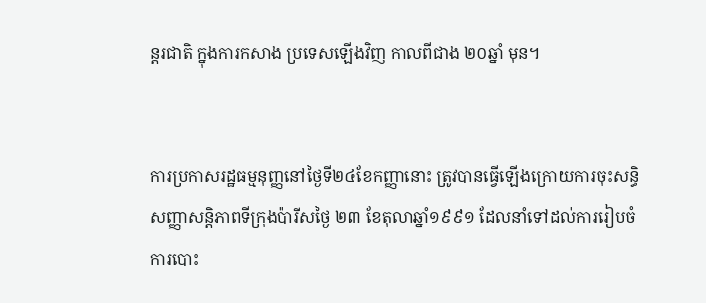ន្តរជាតិ ក្នុងការកសាង ប្រទេសឡើងវិញ កាលពីជាង ២០ឆ្នាំ មុន។


ការប្រកាសរដ្ឋធម្មនុញ្ញនៅថ្ងៃទី២៤ខែកញ្ញានោះ ត្រូវបានធ្វើឡើងក្រោយការចុះសន្ធិសញ្ញាសន្តិភាពទីក្រុងប៉ារីសថ្ងៃ ២៣ ខែតុលាឆ្នាំ១៩៩១ ដែលនាំទៅដល់ការរៀបចំការបោះ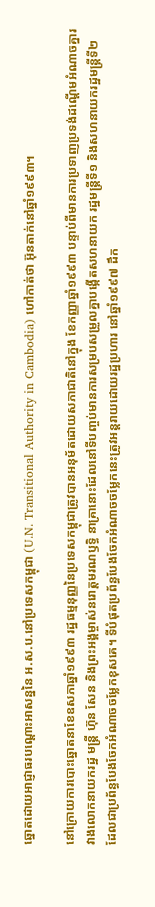ឆ្នោតដោយអាជ្ញាធរបណ្តោះអាសន្ននៃ អ.ស.ប.នៅប្រទេសកម្ពុជា (U.N. Transitional Authority in Cambodia) ហៅកាត់ថា អ៊ុនតាក់នៅឆ្នាំ១៩៩៣។

នៅក្រោយការបោះឆ្នោតនាខែឧសភាឆ្នាំ១៩៩៣ រដ្ឋធម្មនុញ្ញនៃប្រទេសកម្ពុជាត្រូវបានអនុម័តដោយសភាជាតិនៅក្នុង ខែកញ្ញាឆ្នាំ១៩៩៣ បន្ទាប់ពីមានការប្រទាញប្រទង់ដណ្តើមអំណាចគ្នារវាងលោកនាយករដ្ឋ មន្ត្រី ហ៊ុន សែន និងព្រះអង្គម្ចាស់នរោត្តមរណឫទ្ធិ នាគ្រានោះដែលនៅទីបញ្ចប់មានការសម្របសម្រួលគ្នាបង្កើតសហនាយក រដ្ឋមន្ត្រីទី១ និងសហនាយករដ្ឋមន្ត្រីទី២ ដែលជាប្រព័ន្ធបែងចែកអំណាចចម្លែកខុសគេ។ ទីបំផុតប្រព័ន្ធបែងចែកអំណាចចម្លែកនេះត្រូវអន្តរាយដោយរដ្ឋប្រហារ នៅឆ្នាំ១៩៩៧ ដឹក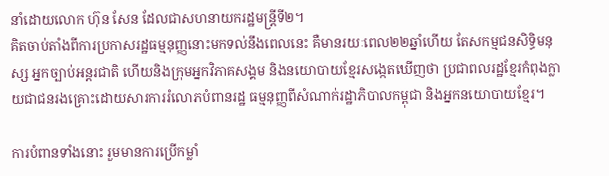នាំដោយលោក ហ៊ុន សែន ដែលជាសហនាយករដ្ឋមន្ត្រីទី២។
គិតចាប់តាំងពីការប្រកាសរដ្ឋធម្មនុញ្ញនោះមកទល់នឹងពេលនេះ គឺមានរយៈពេល២២ឆ្នាំហើយ តែសកម្មជនសិទ្ធិមនុស្ស អ្នកច្បាប់អន្តរជាតិ ហើយនិងក្រុមអ្នកវិភាគសង្គម និងនយោបាយខ្មែរសង្កេតឃើញថា ប្រជាពលរដ្ឋខ្មែរកំពុងក្លាយជាជនរងគ្រោះដោយសារការរំលោភបំពានរដ្ឋ ធម្មនុញ្ញពីសំណាក់រដ្ឋាភិបាលកម្ពុជា និងអ្នកនយោបាយខ្មែរ។

ការបំពានទាំងនោះ រួមមានការប្រើកម្លាំ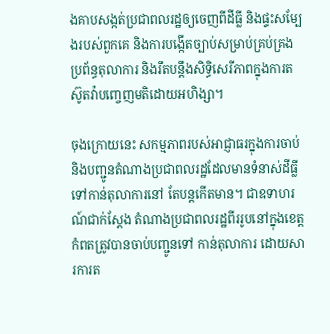ងគាបសង្កត់ប្រជាពលរដ្ឋឲ្យចេញពីដីធ្លី និងផ្ទះសម្បែងរបស់ពួកគេ និងការបង្កើតច្បាប់សម្រាប់គ្រប់គ្រងប្រព័ន្ធតុលាការ និងរឹតបន្តឹងសិទ្ធិសេរីភាពក្នុងការតស៊ូតវ៉ាបញ្ចេញមតិដោយអហិង្សា។

ចុងក្រោយនេះ សកម្មភាពរបស់អាជ្ញាធរក្នុងការចាប់ និងបញ្ជូនតំណាងប្រជាពលរដ្ឋដែលមានទំនាស់ដីធ្លីទៅកាន់តុលាការនៅ តែបន្តកើតមាន។ ជាឧទាហរណ៍ជាក់ស្តែង តំណាងប្រជាពលរដ្ឋពីររូបនៅក្នុងខេត្តកំពតត្រូវបានចាប់បញ្ជូនទៅ កាន់តុលាការ ដោយសារការត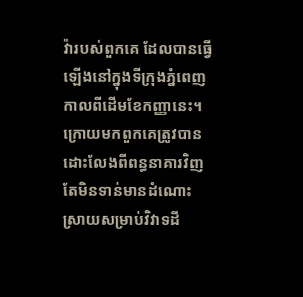វ៉ារបស់ពួកគេ ដែលបានធ្វើឡើងនៅក្នុងទីក្រុងភ្នំពេញ កាលពីដើមខែកញ្ញានេះ។ ក្រោយមកពួកគេត្រូវបានដោះលែងពីពន្ធនាគារវិញ តែមិនទាន់មានដំណោះស្រាយសម្រាប់វិវាទដី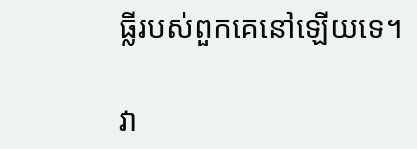ធ្លីរបស់ពួកគេនៅឡើយទេ។

វា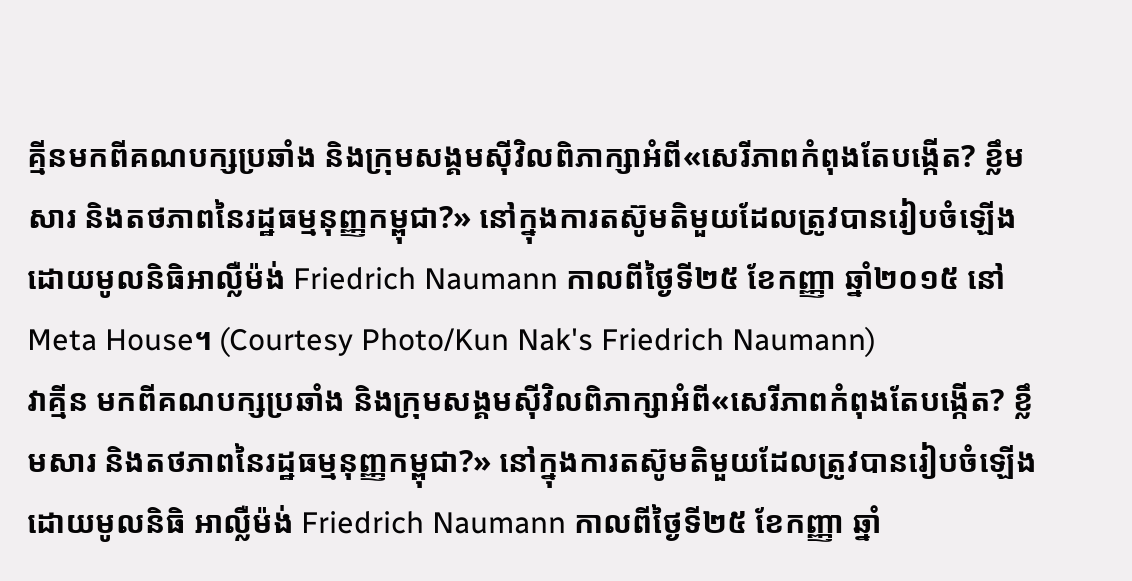គ្មីនមកពីគណបក្សប្រឆាំង និងក្រុមសង្គមស៊ីវិលពិភាក្សាអំពី«សេរីភាពកំពុងតែបង្កើត? ខ្លឹមសារ និងតថភាពនៃរដ្ឋធម្មនុញ្ញកម្ពុជា?» នៅក្នុងការតស៊ូមតិមួយដែលត្រូវបានរៀបចំឡើងដោយមូលនិធិអាល្លឺម៉ង់ Friedrich Naumann កាលពីថ្ងៃទី២៥ ខែកញ្ញា ឆ្នាំ២០១៥ នៅ Meta House។ (Courtesy Photo/Kun Nak's Friedrich Naumann)
វាគ្មីន មកពីគណបក្សប្រឆាំង និងក្រុមសង្គមស៊ីវិលពិភាក្សាអំពី«សេរីភាពកំពុងតែបង្កើត? ខ្លឹមសារ និងតថភាពនៃរដ្ឋធម្មនុញ្ញកម្ពុជា?» នៅក្នុងការតស៊ូមតិមួយដែលត្រូវបានរៀបចំឡើងដោយមូលនិធិ អាល្លឺម៉ង់ Friedrich Naumann កាលពីថ្ងៃទី២៥ ខែកញ្ញា ឆ្នាំ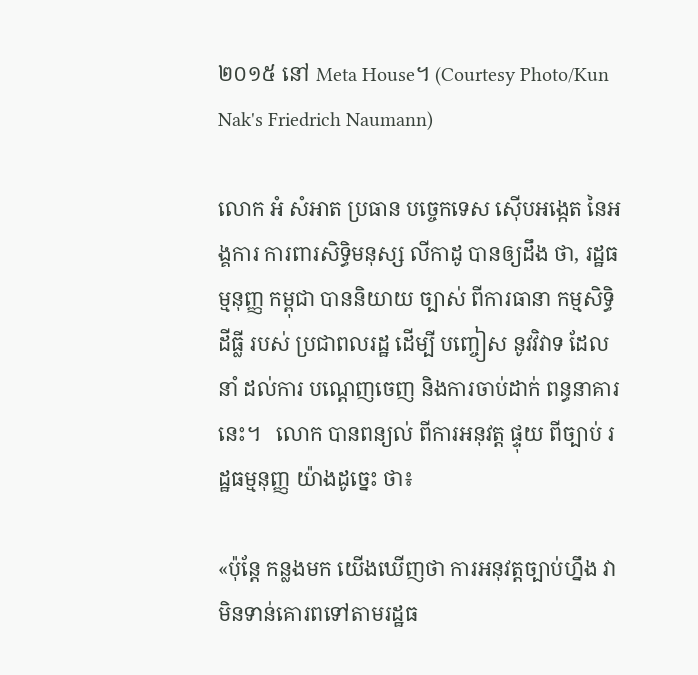២០១៥ នៅ Meta House។ (Courtesy Photo/Kun Nak's Friedrich Naumann)

លោក អំ សំអាត ប្រធាន បច្ចេកទេស ស៊ើបអង្កេត នៃអង្គការ ការពារសិទ្ធិមនុស្ស លីកាដូ បានឲ្យដឹង ថា, រដ្ឋធម្មនុញ្ញ កម្ពុជា បាននិយាយ ច្បាស់ ពីការធានា កម្មសិទ្ធិដីធ្លី របស់ ប្រជាពលរដ្ឋ ដើម្បី បញ្ចៀស នូវវិវាទ ដែលនាំ ដល់ការ បណ្តេញចេញ និងការចាប់ដាក់ ពន្ធនាគារ នេះ។   លោក បានពន្យល់ ពីការអនុវត្ត ផ្ទុយ ពីច្បាប់ រដ្ឋធម្មនុញ្ញ យ៉ាងដូច្នេះ ថា៖

«ប៉ុន្តែ កន្លងមក យើងឃើញថា ការអនុវត្តច្បាប់ហ្នឹង វាមិនទាន់គោរពទៅតាមរដ្ឋធ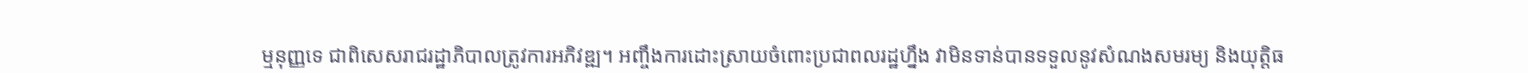ម្មនុញ្ញទេ ជាពិសេសរាជរដ្ឋាភិបាលត្រូវការអភិវឌ្ឍ។ អញ្ចឹងការដោះស្រាយចំពោះប្រជាពលរដ្ឋហ្នឹង វាមិនទាន់បានទទួលនូវសំណងសមរម្យ និងយុត្តិធ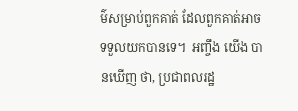ម៌សម្រាប់ពួកគាត់ ដែលពួកគាត់អាចទទួលយកបានទេ។  អញ្ចឹង យើង បានឃើញ ថា, ប្រជាពលរដ្ឋ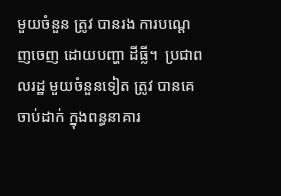មួយចំនួន ត្រូវ បានរង ការបណ្តេញចេញ ដោយបញ្ហា ដីធ្លី។  ប្រជាពលរដ្ឋ មួយចំនួនទៀត ត្រូវ បានគេ ចាប់ដាក់ ក្នុងពន្ធនាគារ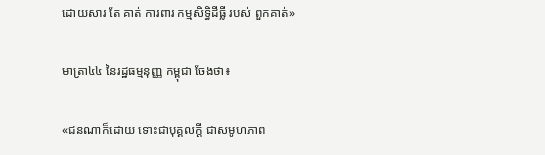ដោយសារ តែ គាត់ ការពារ កម្មសិទ្ធិដីធ្លី របស់ ពួកគាត់»

មាត្រា៤៤ នៃរដ្ឋធម្មនុញ្ញ កម្ពុជា ចែងថា៖

«ជនណាក៏ដោយ ទោះជាបុគ្គលក្តី ជាសមូហភាព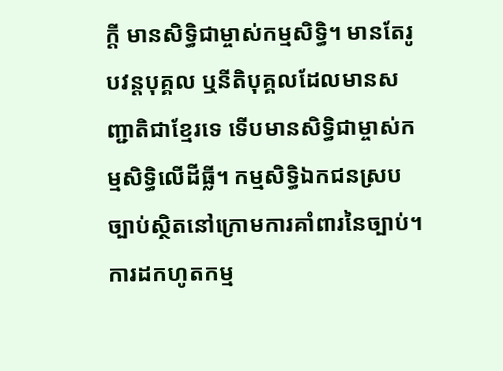ក្តី មានសិទ្ធិជាម្ចាស់កម្មសិទ្ធិ។ មានតែរូបវន្តបុគ្គល ឬនីតិបុគ្គលដែលមានសញ្ជាតិជាខ្មែរទេ ទើបមានសិទ្ធិជាម្ចាស់កម្មសិទ្ធិលើដីធ្លី។ កម្មសិទ្ធិឯកជនស្របច្បាប់ស្ថិតនៅក្រោមការគាំពារនៃច្បាប់។ ការដកហូតកម្ម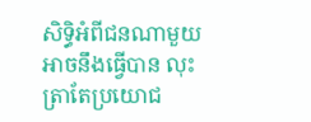សិទ្ធិអំពីជនណាមួយអាចនឹងធ្វើបាន លុះត្រាតែប្រយោជ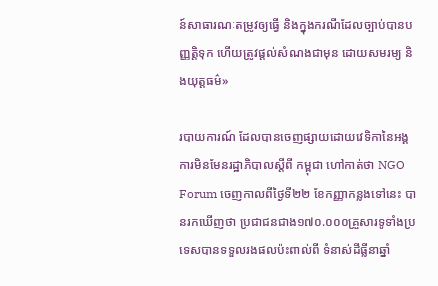ន៍សាធារណៈតម្រូវឲ្យធ្វើ និងក្នុងករណីដែលច្បាប់បានបញ្ញតិ្តទុក ហើយត្រូវផ្តល់សំណងជាមុន ដោយសមរម្យ និងយុត្តធម៌»

របាយការណ៍ ដែលបានចេញផ្សាយដោយវេទិកានៃអង្គការមិនមែនរដ្ឋាភិបាលស្តីពី កម្ពុជា ហៅកាត់ថា NGO Forum ចេញកាលពីថ្ងៃទី២២ ខែកញ្ញាកន្លងទៅនេះ បានរកឃើញថា ប្រជាជនជាង១៧០.០០០គ្រួសារទូទាំងប្រទេសបានទទួលរងផលប៉ះពាល់ពី ទំនាស់ដីធ្លីនាឆ្នាំ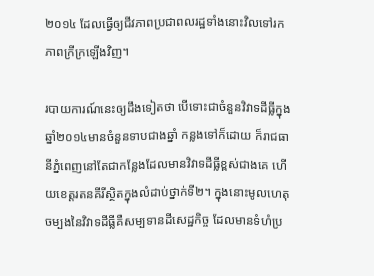២០១៤ ដែលធ្វើឲ្យជីវភាពប្រជាពលរដ្ឋទាំងនោះវិលទៅរកភាពក្រីក្រឡើងវិញ។

របាយការណ៍នេះឲ្យដឹងទៀតថា បើទោះជាចំនួនវិវាទដីធ្លីក្នុងឆ្នាំ២០១៤មានចំនួនទាបជាងឆ្នាំ កន្លងទៅក៏ដោយ ក៏រាជធានីភ្នំពេញនៅតែជាកន្លែងដែលមានវិវាទដីធ្លីខ្ពស់ជាងគេ ហើយខេត្តរតនគីរីស្ថិតក្នុងលំដាប់ថ្នាក់ទី២។ ក្នុងនោះមូលហេតុចម្បងនៃវិវាទដីធ្លីគឺសម្បទានដីសេដ្ឋកិច្ច ដែលមានទំហំប្រ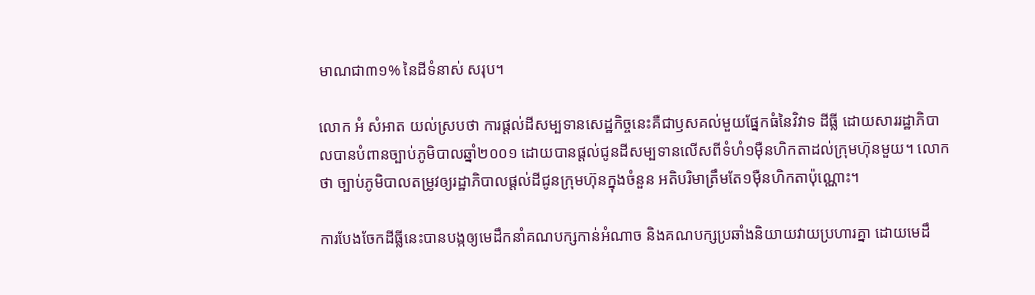មាណជា៣១% នៃដីទំនាស់ សរុប។

លោក អំ សំអាត យល់ស្របថា ការផ្តល់ដីសម្បទានសេដ្ឋកិច្ចនេះគឺជាឫសគល់មួយផ្នែកធំនៃវិវាទ ដីធ្លី ដោយសាររដ្ឋាភិបាលបានបំពានច្បាប់ភូមិបាលឆ្នាំ២០០១ ដោយបានផ្តល់ជូនដីសម្បទានលើសពីទំហំ១ម៉ឺនហិកតាដល់ក្រុមហ៊ុនមួយ។ លោកថា ច្បាប់ភូមិបាលតម្រូវឲ្យរដ្ឋាភិបាលផ្តល់ដីជូនក្រុមហ៊ុនក្នុងចំនួន អតិបរិមាត្រឹមតែ១ម៉ឺនហិកតាប៉ុណ្ណោះ។

ការបែងចែកដីធ្លីនេះបានបង្កឲ្យមេដឹកនាំគណបក្សកាន់អំណាច និងគណបក្សប្រឆាំងនិយាយវាយប្រហារគ្នា ដោយមេដឹ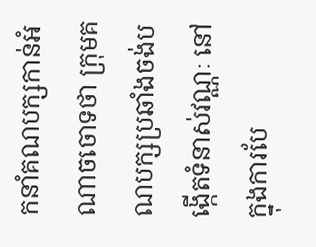កនាំគណបក្សកាន់អំណាចចោទថា ក្រុមគណបក្សប្រឆាំងចង់បង្កើតទំនាស់វណ្ណៈ នៅក្នុងការបែ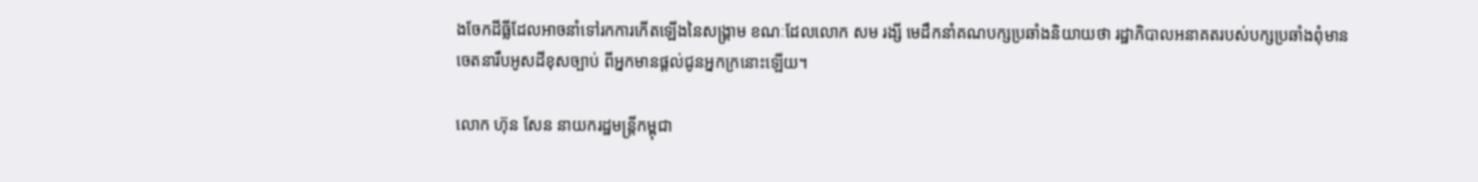ងចែកដីធ្លីដែលអាចនាំទៅរកការកើតឡើងនៃសង្គ្រាម ខណៈដែលលោក សម រង្សី មេដឹកនាំគណបក្សប្រឆាំងនិយាយថា រដ្ឋាភិបាលអនាគតរបស់បក្សប្រឆាំងពុំមានចេតនារឹបអូសដីខុសច្បាប់ ពីអ្នកមានផ្តល់ជូនអ្នកក្រនោះឡើយ។

លោក ហ៊ុន សែន នាយករដ្ឋមន្ត្រីកម្ពុជា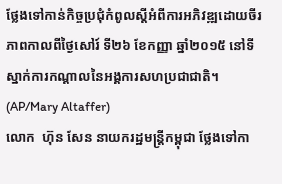ថ្លែងទៅកាន់កិច្ចប្រជុំកំពូលស្តីអំពីការអភិវឌ្ឍដោយចីរភាពកាលពីថ្ងៃសៅរ៍ ទី២៦ ខែកញ្ញា ឆ្នាំ២០១៥ នៅទីស្នាក់ការកណ្តាលនៃអង្គការសហប្រជាជាតិ។ (AP/Mary Altaffer)
លោក  ហ៊ុន សែន នាយករដ្ឋមន្ត្រីកម្ពុជា ថ្លែងទៅកា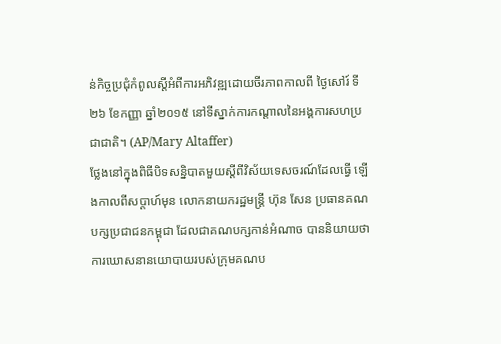ន់កិច្ចប្រជុំកំពូលស្តីអំពីការអភិវឌ្ឍដោយចីរភាពកាលពី ថ្ងៃសៅរ៍ ទី២៦ ខែកញ្ញា ឆ្នាំ២០១៥ នៅទីស្នាក់ការកណ្តាលនៃអង្គការសហប្រជាជាតិ។ (AP/Mary Altaffer)
ថ្លែងនៅក្នុងពិធីបិទសន្និបាតមួយស្តីពីវិស័យទេសចរណ៍ដែលធ្វើ ឡើងកាលពីសប្តាហ៍មុន លោកនាយករដ្ឋមន្រ្តី ហ៊ុន សែន ប្រធានគណបក្សប្រជាជនកម្ពុជា ដែលជាគណបក្សកាន់អំណាច បាននិយាយថា ការឃោសនានយោបាយរបស់ក្រុមគណប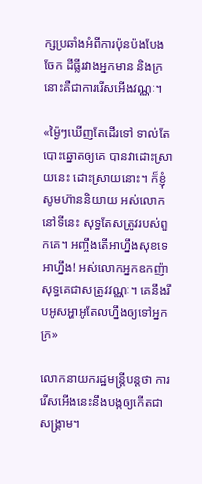ក្សប្រឆាំងអំពីការប៉ុនប៉ងបែងចែក ដីធ្លីរវាងអ្នកមាន និងក្រនោះគឺជាការរើសអើងវណ្ណៈ។

«ម៉្ងៃៗឃើញតែដើរទៅ ទាល់តែបោះឆ្នោតឲ្យគេ បានវាដោះស្រាយនេះ ដោះស្រាយនោះ។ ក៏ខ្ញុំសូមហ៊ាននិយាយ អស់លោកនៅទីនេះ សុទ្ធតែសត្រូវរបស់ពួកគេ។ អញ្ចឹងតើអាហ្នឹងសុខទេ អាហ្នឹង! អស់លោកអ្នកឧកញ៉ាសុទ្ធគេជាសត្រូវវណ្ណៈ។ គេនឹងរឹបអូសអ្ហាអូតែលហ្នឹងឲ្យទៅអ្នកក្រ»

លោកនាយករដ្ឋមន្ត្រីបន្តថា ការរើសអើងនេះនឹងបង្កឲ្យកើតជាសង្គ្រាម។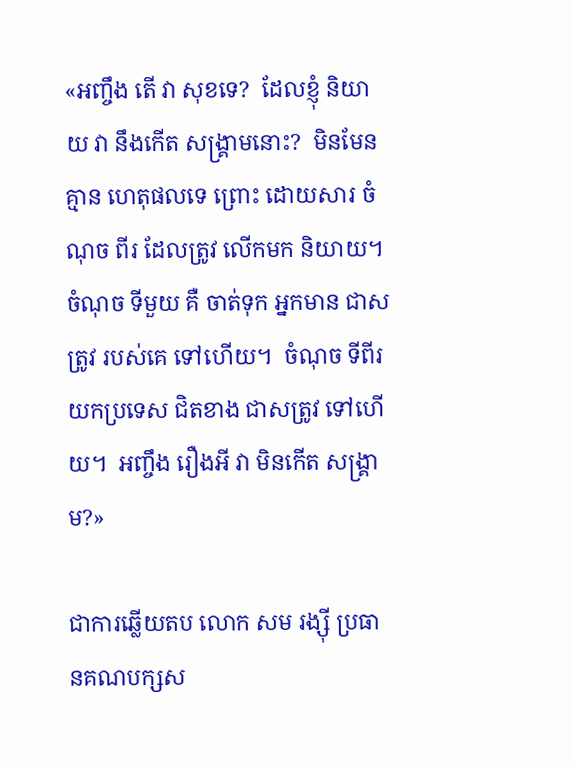«អញ្ចឹង តើ វា សុខទេ?  ដែលខ្ញុំ និយាយ វា នឹងកើត សង្គ្រាមនោះ?  មិនមែន គ្មាន ហេតុផលទេ ព្រោះ ដោយសារ ចំណុច ពីរ ដែលត្រូវ លើកមក និយាយ។  ចំណុច ទីមួយ គឺ ចាត់ទុក អ្នកមាន ជាសត្រូវ របស់គេ ទៅហើយ។  ចំណុច ទីពីរ យកប្រទេស ជិតខាង ជាសត្រូវ ទៅហើយ។  អញ្ចឹង រឿងអី វា មិនកើត សង្គ្រាម?»

ជាការឆ្លើយតប លោក សម រង្ស៊ី ប្រធានគណបក្សស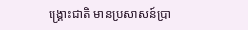ង្គ្រោះជាតិ មានប្រសាសន៍ប្រា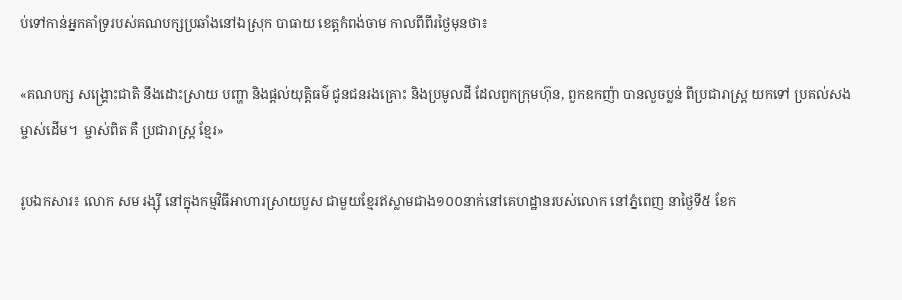ប់ទៅកាន់អ្នកគាំទ្ររបស់គណបក្សប្រឆាំងនៅឯស្រុក បាធាយ ខេត្តកំពង់ចាម កាលពីពីរថ្ងៃមុនថា៖

«គណបក្ស សង្គ្រោះជាតិ នឹងដោះស្រាយ បញ្ហា និងផ្តល់យុត្តិធម៌ ជូនជនរងគ្រោះ និងប្រមូលដី ដែលពួកក្រុមហ៊ុន, ពួកឧកញ៉ា បានលួចប្លន់ ពីប្រជារាស្រ្ត យកទៅ ប្រគល់សង ម្ចាស់ដើម។  ម្ចាស់ពិត គឺ ប្រជារាស្រ្ត ខ្មែរ»

រូបឯកសារ៖ លោក សម រង្ស៊ី នៅក្នុងកម្មវិធីអាហារស្រាយបួស ជាមួយខ្មែរឥស្លាមជាង១០០នាក់នៅគេហដ្ឋានរបស់លោក នៅភ្នំពេញ នាថ្ងៃទី៥ ខែក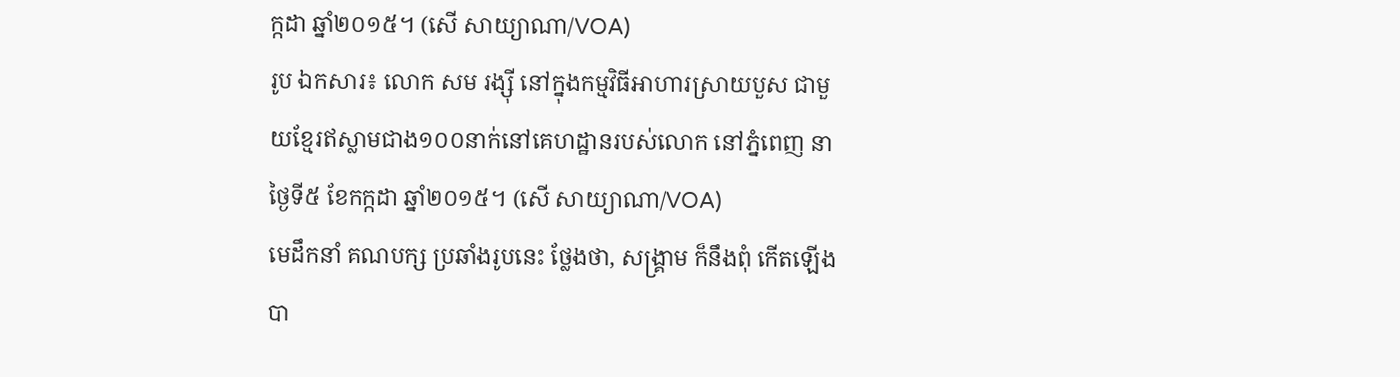ក្កដា ឆ្នាំ២០១៥។ (សើ សាយ្យាណា/VOA)
រូប ឯកសារ៖ លោក សម រង្ស៊ី នៅក្នុងកម្មវិធីអាហារស្រាយបួស ជាមួយខ្មែរឥស្លាមជាង១០០នាក់នៅគេហដ្ឋានរបស់លោក នៅភ្នំពេញ នាថ្ងៃទី៥ ខែកក្កដា ឆ្នាំ២០១៥។ (សើ សាយ្យាណា/VOA)
មេដឹកនាំ គណបក្ស ប្រឆាំងរូបនេះ ថ្លែងថា, សង្គ្រាម ក៏នឹងពុំ កើតឡើង បា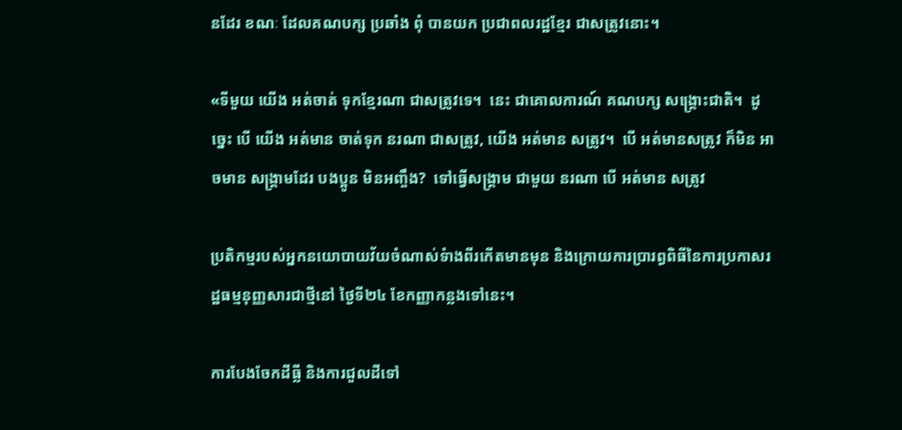នដែរ ខណៈ ដែលគណបក្ស ប្រឆាំង ពុំ បានយក ប្រជាពលរដ្ឋខ្មែរ ជាសត្រូវនោះ។

«ទីមួយ យើង អត់ចាត់ ទុកខ្មែរណា ជាសត្រូវទេ។  នេះ ជាគោលការណ៍ គណបក្ស សង្គ្រោះជាតិ។  ដូច្នេះ បើ យើង អត់មាន ចាត់ទុក នរណា ជាសត្រូវ, យើង អត់មាន សត្រូវ។  បើ អត់មានសត្រូវ ក៏មិន អាចមាន សង្គ្រាមដែរ បងប្អូន មិនអញ្ចឹង?  ទៅធ្វើសង្គ្រាម ជាមួយ នរណា បើ អត់មាន សត្រូវ

ប្រតិកម្មរបស់អ្នកនយោបាយវ័យចំណាស់ទំាងពីរកើតមានមុន និងក្រោយការប្រារព្ធពិធីនៃការប្រកាសរដ្ឋធម្មនុញ្ញសារជាថ្មីនៅ ថ្ងៃទី២៤ ខែកញ្ញាកន្លងទៅនេះ។

ការបែងចែកដីធ្លី និងការជួលដីទៅ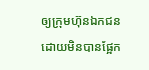ឲ្យក្រុមហ៊ុនឯកជនដោយមិនបានផ្អែក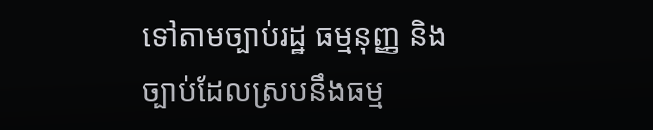ទៅតាមច្បាប់រដ្ឋ ធម្មនុញ្ញ និងច្បាប់ដែលស្របនឹងធម្ម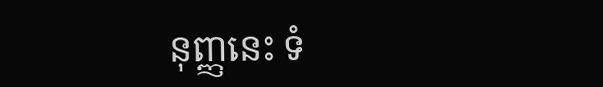នុញ្ញនេះ ទំ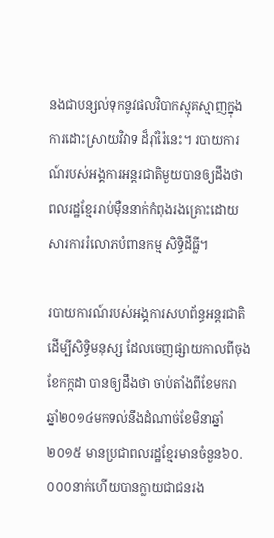នងជាបន្សល់ទុកនូវផលវិបាកស្មុគស្មាញក្នុងការដោះស្រាយវិវាទ ដ៏រ៉ាំរ៉ៃនេះ។ របាយការណ៍របស់អង្គការអន្តរជាតិមួយបានឲ្យដឹងថា ពលរដ្ឋខ្មែររាប់ម៉ឺននាក់កំពុងរងគ្រោះដោយសារការរំលោភបំពានកម្ម សិទ្ធិដីធ្លី។

របាយការណ៍របស់អង្គការសហព័ន្ធអន្តរជាតិដើម្បីសិទ្ធិមនុស្ស ដែលចេញផ្សាយកាលពីចុងខែកក្កដា បានឲ្យដឹងថា ចាប់តាំងពីខែមករា ឆ្នាំ២០១៤មកទល់នឹងដំណាច់ខែមិនាឆ្នាំ២០១៥ មានប្រជាពលរដ្ឋខ្មែរមានចំនួន៦០.០០០នាក់ហើយបានក្លាយជាជនរង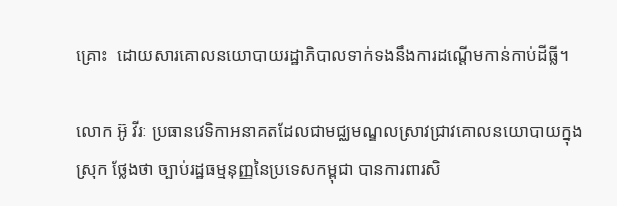គ្រោះ  ដោយសារគោលនយោបាយរដ្ឋាភិបាលទាក់ទងនឹងការដណ្តើមកាន់កាប់ដីធ្លី។

លោក អ៊ូ វីរៈ ប្រធានវេទិកាអនាគតដែលជាមជ្ឈមណ្ឌលស្រាវជ្រាវគោលនយោបាយក្នុងស្រុក ថ្លែងថា ច្បាប់រដ្ឋធម្មនុញ្ញនៃប្រទេសកម្ពុជា បានការពារសិ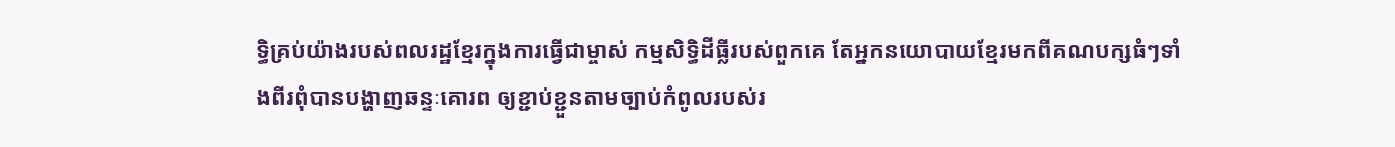ទ្ធិគ្រប់យ៉ាងរបស់ពលរដ្ឋខ្មែរក្នុងការធ្វើជាម្ចាស់ កម្មសិទ្ធិដីធ្លីរបស់ពួកគេ តែអ្នកនយោបាយខ្មែរមកពីគណបក្សធំៗទាំងពីរពុំបានបង្ហាញឆន្ទៈគោរព ឲ្យខ្ជាប់ខ្ជួនតាមច្បាប់កំពូលរបស់រ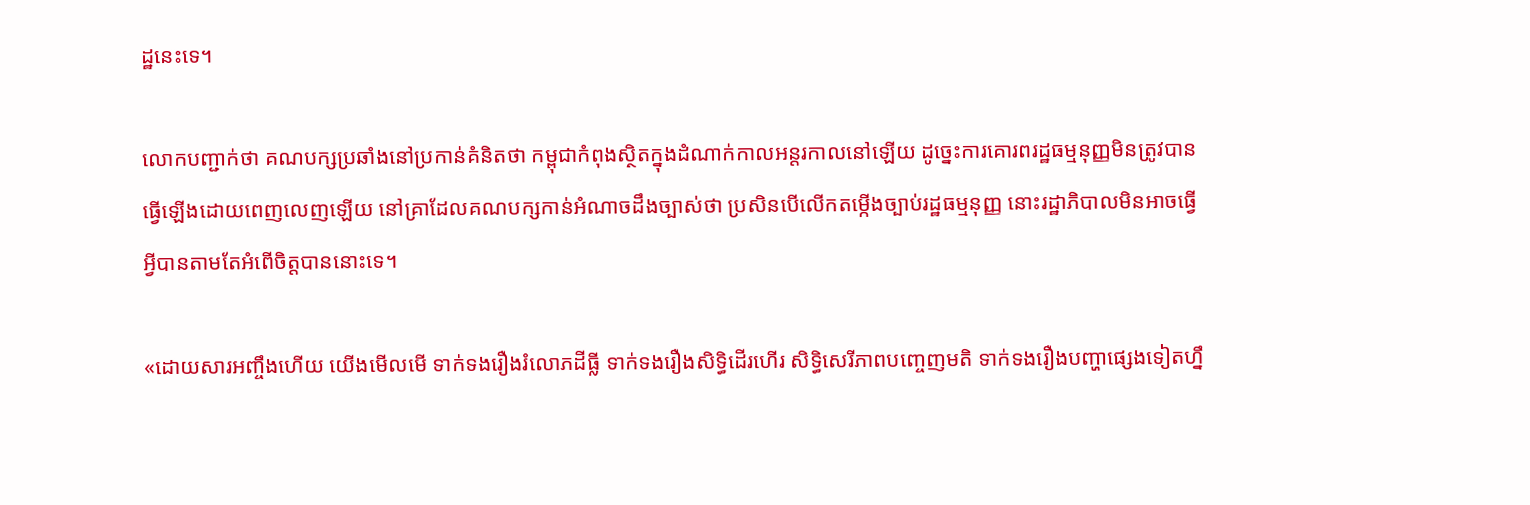ដ្ឋនេះទេ។

លោកបញ្ជាក់ថា គណបក្សប្រឆាំងនៅប្រកាន់គំនិតថា កម្ពុជាកំពុងស្ថិតក្នុងដំណាក់កាលអន្តរកាលនៅឡើយ ដូច្នេះការគោរពរដ្ឋធម្មនុញ្ញមិនត្រូវបានធ្វើឡើងដោយពេញលេញឡើយ នៅគ្រាដែលគណបក្សកាន់អំណាចដឹងច្បាស់ថា ប្រសិនបើលើកតម្កើងច្បាប់រដ្ឋធម្មនុញ្ញ នោះរដ្ឋាភិបាលមិនអាចធ្វើអ្វីបានតាមតែអំពើចិត្តបាននោះទេ។

«ដោយសារអញ្ចឹងហើយ យើងមើលមើ ទាក់ទងរឿងរំលោភដីធ្លី ទាក់ទងរឿងសិទ្ធិដើរហើរ សិទ្ធិសេរីភាពបញ្ចេញមតិ ទាក់ទងរឿងបញ្ហាផ្សេងទៀតហ្នឹ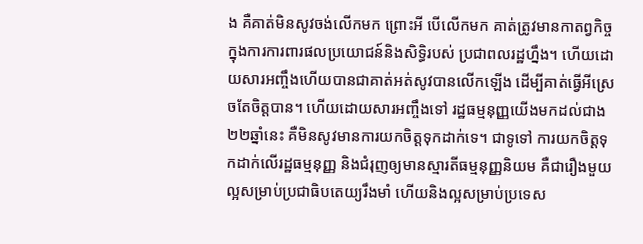ង គឺគាត់មិនសូវចង់លើកមក ព្រោះអី បើលើកមក គាត់ត្រូវមានកាតព្វកិច្ចក្នុងការការពារផលប្រយោជន៍និងសិទ្ធិរបស់ ប្រជាពលរដ្ឋហ្នឹង។ ហើយដោយសារអញ្ចឹងហើយបានជាគាត់អត់សូវបានលើកឡើង ដើម្បីគាត់ធ្វើអីស្រេចតែចិត្តបាន។ ហើយដោយសារអញ្ចឹងទៅ រដ្ឋធម្មនុញ្ញយើងមកដល់ជាង២២ឆ្នាំនេះ គឺមិនសូវមានការយកចិត្តទុកដាក់ទេ។ ជាទូទៅ ការយកចិត្តទុកដាក់លើរដ្ឋធម្មនុញ្ញ និងជំរុញឲ្យមានស្មារតីធម្មនុញ្ញនិយម គឺជារឿងមួយល្អសម្រាប់ប្រជាធិបតេយ្យរឹងមាំ ហើយនិងល្អសម្រាប់ប្រទេស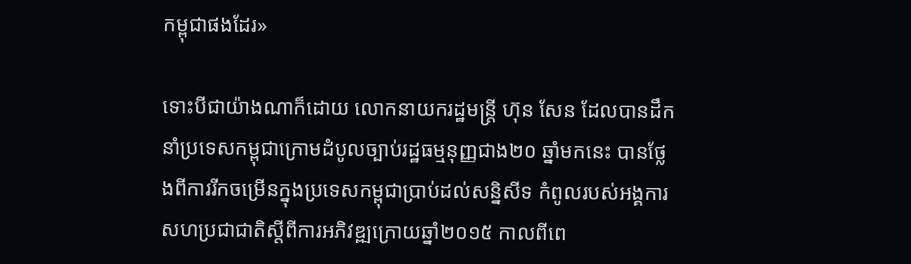កម្ពុជាផងដែរ»

ទោះបីជាយ៉ាងណាក៏ដោយ លោកនាយករដ្ឋមន្ត្រី ហ៊ុន សែន ដែលបានដឹកនាំប្រទេសកម្ពុជាក្រោមដំបូលច្បាប់រដ្ឋធម្មនុញ្ញជាង២០ ឆ្នាំមកនេះ បានថ្លែងពីការរីកចម្រើនក្នុងប្រទេសកម្ពុជាប្រាប់ដល់សន្និសីទ កំពូលរបស់អង្គការសហប្រជាជាតិស្តីពីការអភិវឌ្ឍក្រោយឆ្នាំ២០១៥ កាលពីពេ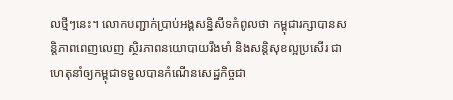លថ្មីៗនេះ។ លោកបញ្ជាក់ប្រាប់អង្គសនិ្នសីទកំពូលថា កម្ពុជារក្សាបានសន្តិភាពពេញលេញ ស្ថិរភាពនយោបាយរឹងមាំ និងសន្តិសុខល្អប្រសើរ ជាហេតុនាំឲ្យកម្ពុជាទទួលបានកំណើនសេដ្ឋកិច្ចជា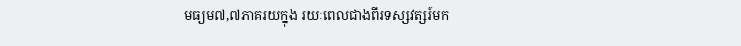មធ្យម៧,៧ភាគរយក្នុង រយៈពេលជាងពីរទស្សវត្សរ៍មក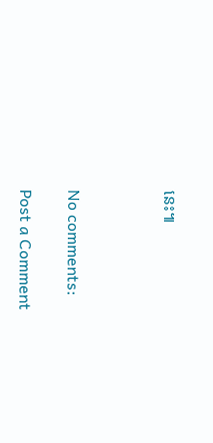នេះ៕



No comments:

Post a Comment